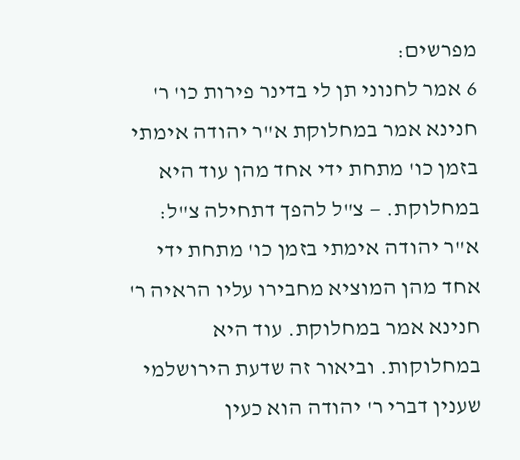מפרשים:
6 אמר לחנוני תן לי בדינר פירות כו' ר' חנינא אמר במחלוקת א"ר יהודה אימתי בזמן כו' מתחת ידי אחד מהן עוד היא במחלוקת. — צ"ל להפך דתחילה צ"ל: א"ר יהודה אימתי בזמן כו' מתחת ידי אחד מהן המוציא מחבירו עליו הראיה ר' חנינא אמר במחלוקת. עוד היא במחלוקות. וביאור זה שדעת הירושלמי שענין דברי ר' יהודה הוא כעין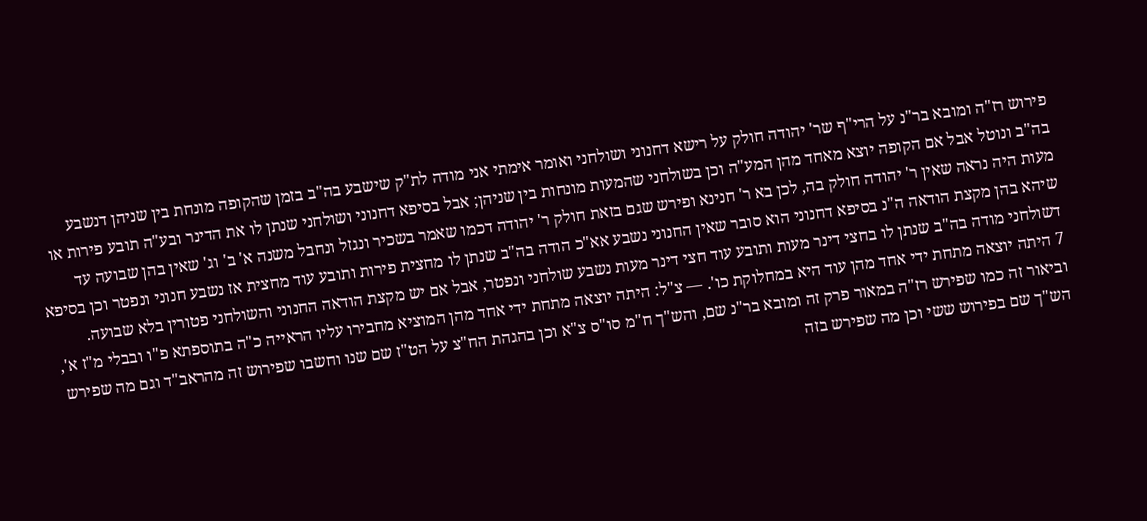פירוש רז"ה ומובא בר"נ על הרי"ף שר' יהודה חולק על רישא דחנוני ושולחני ואומר אימתי אני מודה לת"ק שישבע בה"ב בזמן שהקופה מונחת בין שניהן דנשבע בה"ב ונוטל אבל אם הקופה יוצא מאחד מהן המע"ה וכן בשולחני שהמעות מונחות בין שניהן; אבל בסיפא דחנוני ושולחני שנתן לו את הדינר ובע"ה תובע פירות או מעות היה נראה שאין ר' יהודה חולק בה, לכן בא ר' חנינא ופירש שגם בזאת חולק ר' יהודה דכמו שאמר בשכיר ונגזל ונחבל משנה א' ב' וג' שאין בהן שבועה עד שיהא בהן מקצת הודאה ה"נ בסיפא דחנוני הוא סובר שאין החנוני נשבע אא"כ הודה בה"ב שנתן לו מחצית פירות ותובע עוד מחצית אז נשבע חנוני ונפטר וכן בסיפא דשולחני מודה בה"ב שנתן לו בחצי דינר מעות ותובע עוד חצי דינר מעות נשבע שולחני ונפטר, אבל אם יש מקצת הודאה החנוני והשולחני פטורין בלא שבועה.
7 היתה יוצאה מתחת ידי אחד מהן עוד היא במחלוקת כו'. — צ"ל: היתה יוצאה מתחת ידי אחד מהן המוציא מחבירו עליו הראייה כ"ה בתוספתא פ"ו ובבלי מ"ז א', וביאור זה כמו שפירש רז"ה במאור פרק זה ומובא בר"נ שם, והש"ך ח"מ סו"ס צ"א וכן בהגהת הח"צ על הט"ז שם שנו וחשבו שפירוש זה מהראב"ד וגם מה שפירש הש"ך שם בפירוש ששי וכן מה שפירש בזה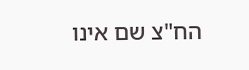הח"צ שם אינו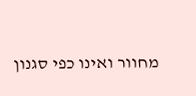מחוור ואינו כפי סגנון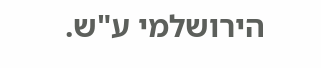הירושלמי ע"ש.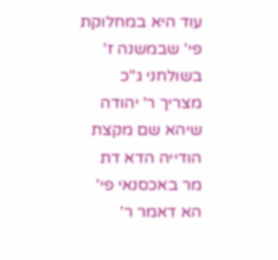עוד היא במחלוקת פי' שבמשנה ז' בשולחני ג"כ מצריך ר' יהודה שיהא שם מקצת הודייה הדא דת מר באכסנאי פי' הא דאמר ר'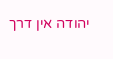יהודה אין דרך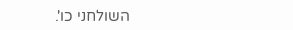השולחני כו'.